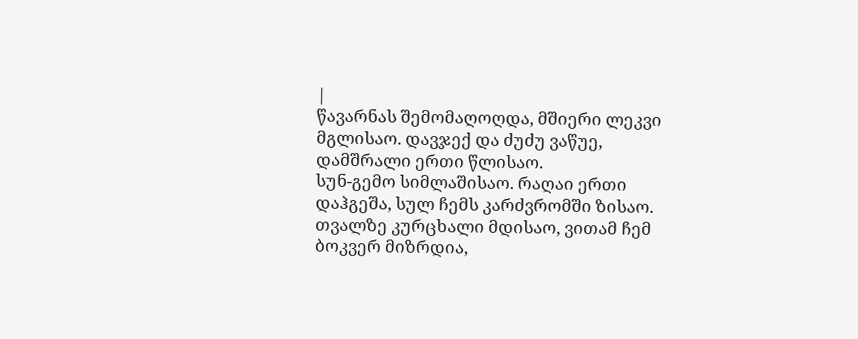|
წავარნას შემომაღოღდა, მშიერი ლეკვი მგლისაო. დავჯექ და ძუძუ ვაწუე, დამშრალი ერთი წლისაო.
სუნ-გემო სიმლაშისაო. რაღაი ერთი დაჰგეშა, სულ ჩემს კარძვრომში ზისაო.
თვალზე კურცხალი მდისაო, ვითამ ჩემ ბოკვერ მიზრდია,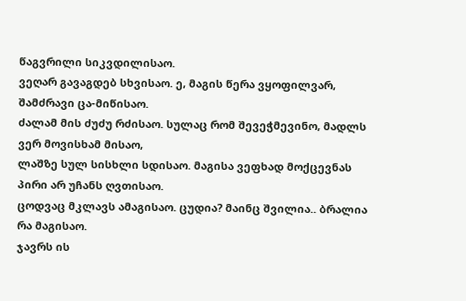წაგვრილი სიკვდილისაო.
ვეღარ გავაგდებ სხვისაო. ე, მაგის წერა ვყოფილვარ, შამძრავი ცა-მიწისაო.
ძალამ მის ძუძუ რძისაო. სულაც რომ შევეჭმევინო, მადლს ვერ მოვისხამ მისაო,
ლაშზე სულ სისხლი სდისაო. მაგისა ვეფხად მოქცევნას პირი არ უჩანს ღვთისაო.
ცოდვაც მკლავს ამაგისაო. ცუდია? მაინც შვილია.. ბრალია რა მაგისაო.
ჯავრს ის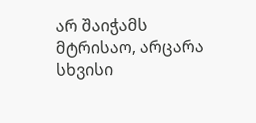არ შაიჭამს მტრისაო, არცარა სხვისი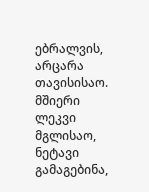ებრალვის, არცარა თავისისაო.
მშიერი ლეკვი მგლისაო, ნეტავი გამაგებინა,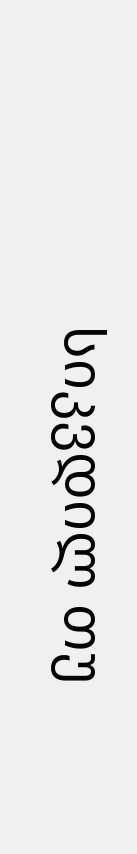სიკვდილ თუ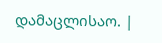დამაცლისაო. |